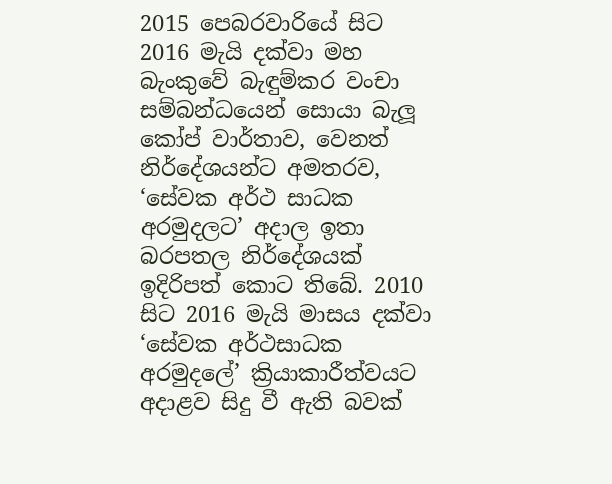2015 පෙබරවාරියේ සිට 2016 මැයි දක්වා මහ බැංකුවේ බැඳුම්කර වංචා සම්බන්ධයෙන් සොයා බැලූ කෝප් වාර්තාව, වෙනත් නිර්දේශයන්ට අමතරව, ‘සේවක අර්ථ සාධක අරමුදලට’ අදාල ඉතා බරපතල නිර්දේශයක් ඉදිරිපත් කොට තිබේ. 2010 සිට 2016 මැයි මාසය දක්වා ‘සේවක අර්ථසාධක අරමුදලේ’ ක්‍රියාකාරීත්වයට අදාළව සිදු වී ඇති බවක්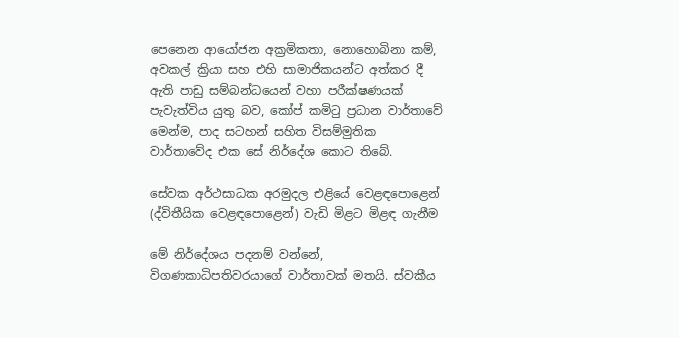පෙනෙන ආයෝජන අක්‍රමිකතා, නොහොබිනා කම්, අවකල් ක්‍රියා සහ එහි සාමාජිකයන්ට අත්කර දී ඇති පාඩු සම්බන්ධයෙන් වහා පරීක්ෂණයක් පැවැත්විය යුතු බව, කෝප් කමිටු ප්‍රධාන වාර්තාවේ මෙන්ම, පාද සටහන් සහිත විසම්මුතික වාර්තාවේද එක සේ නිර්දේශ කොට තිබේ.

සේවක අර්ථසාධක අරමුදල එළියේ වෙළඳපොළෙන් (ද්විතීයික වෙළඳපොළෙන්) වැඩි මිළට මිළඳ ගැනීම

මේ නිර්දේශය පදනම් වන්නේ, විගණකාධිපතිවරයාගේ වාර්තාවක් මතයි. ස්වකීය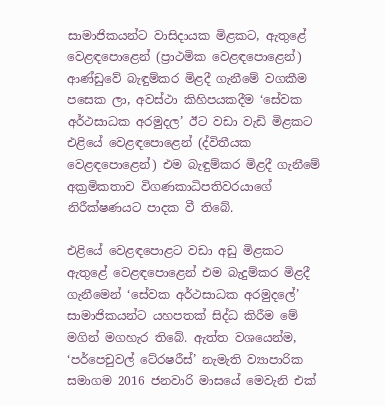සාමාජිකයන්ට වාසිදායක මිළකට, ඇතුළේ වෙළඳපොළෙන් (ප්‍රාථමික වෙළඳපොළෙන්) ආණ්ඩුවේ බැඳුම්කර මිළදී ගැනීමේ වගකීම පසෙක ලා, අවස්ථා කිහිපයකදීම ‘සේවක අර්ථසාධක අරමුදල’ ඊට වඩා වැඩි මිළකට එළියේ වෙළඳපොළෙන් (ද්විතීයක වෙළඳපොළෙන්) එම බැඳුම්කර මිළදී ගැනීමේ අක්‍රමිකතාව විගණකාධිපතිවරයාගේ නිරීක්ෂණයට පාදක වී තිබේ.

එළියේ වෙළඳපොළට වඩා අඩු මිළකට ඇතුළේ වෙළඳපොළෙන් එම බැදුම්කර මිළදී ගැනීමෙන් ‘සේවක අර්ථසාධක අරමුදලේ’ සාමාජිකයන්ට යහපතක් සිද්ධ කිරීම මේ මගින් මගහැර තිබේ. ඇත්ත වශයෙන්ම, ‘පර්පෙචුවල් ටේ‍රෂරීස්’ නැමැති ව්‍යාපාරික සමාගම 2016 ජනවාරි මාසයේ මෙවැනි එක්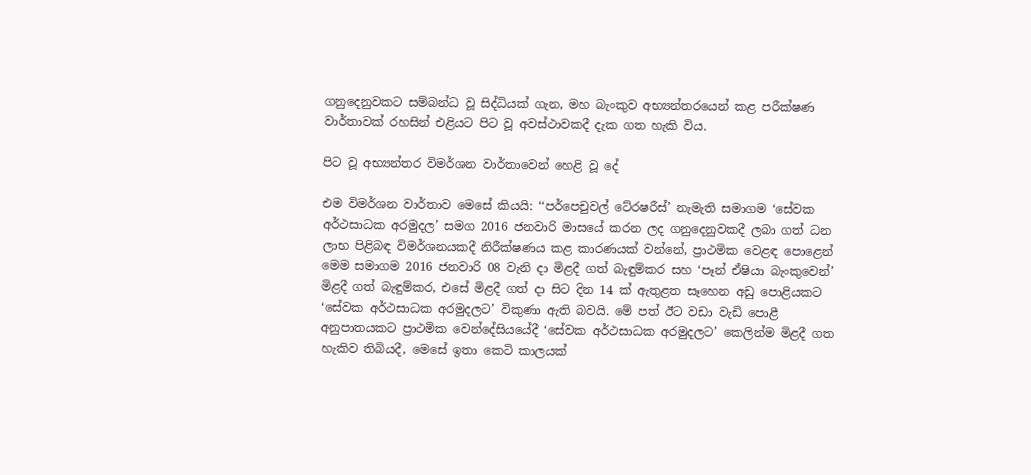ගනුදෙනුවකට සම්බන්ධ වූ සිද්ධියක් ගැන, මහ බැංකුව අභ්‍යන්තරයෙන් කළ පරීක්ෂණ වාර්තාවක් රහසින් එළියට පිට වූ අවස්ථාවකදී දැක ගත හැකි විය.

පිට වූ අභ්‍යන්තර විමර්ශන වාර්තාවෙන් හෙළි වූ දේ

එම විමර්ශන වාර්තාව මෙසේ කියයි: ‘‘පර්පෙචුවල් ටේ‍රෂරීස්’ නැමැති සමාගම ‘සේවක අර්ථසාධක අරමුදල’ සමග 2016 ජනවාරි මාසයේ කරන ලද ගනුදෙනුවකදී ලබා ගත් ධන ලාභ පිළිබඳ විමර්ශනයකදී නිරීක්ෂණය කළ කාරණයක් වන්නේ, ප්‍රාථමික වෙළඳ පොළෙන් මෙම සමාගම 2016 ජනවාරි 08 වැනි දා මිළදී ගත් බැඳුම්කර සහ ‘පෑන් ඒෂියා බැංකුවෙන්’ මිළදී ගත් බැඳුම්කර, එසේ මිළදී ගත් දා සිට දින 14 ක් ඇතුළත සෑහෙන අඩු පොළියකට ‘සේවක අර්ථසාධක අරමුදලට’ විකුණා ඇති බවයි. මේ පත් ඊට වඩා වැඩි පොළී අනුපාතයකට ප්‍රාථමික වෙන්දේසියයේදී ‘සේවක අර්ථසාධක අරමුදලට’ කෙලින්ම මිළදී ගත හැකිව තිබියදී, මෙසේ ඉතා කෙටි කාලයක්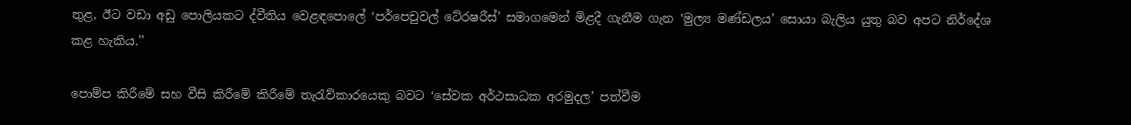තුළ, ඊට වඩා අඩු පොලියකට ද්වීතිය වෙළඳපොලේ ‘පර්පෙචුවල් ටේ‍රෂරීස්’ සමාගමෙන් මිළදී ගැනීම ගැන ‘මුල්‍ය මණ්ඩලය’ සොයා බැලිය යුතු බව අපට නිර්දේශ කළ හැකිය.’’

පොම්ප කිරීමේ සහ වීසි කිරීමේ කිරීමේ තැරැව්කාරයෙකු බවට ‘සේවක අර්ථසාධක අරමුදල’ පත්වීම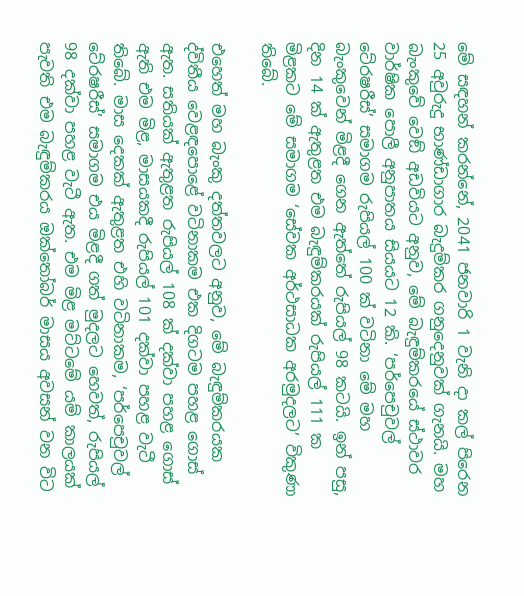මේ සඳහන් කරන්නේ, 2041 ජනවාරි 1 වැනි දා කල් පිරෙන 25 අවුරුදු භාණ්ඩාගාර බැදුම්කර ගනුදෙනුවක් ගැනයි. මහ බැංකුවේ වෙඞ් අඩවියට අනුව, මේ බැඳුම්කරයේ ස්ථාවර වාර්ෂික පොලී අනුපාතය සියයට 12 කි. ‘පර්පෙචුවල් ටේ‍රෂරීස්’ සමාගම රුපියල් 100 ක් වටිනා මේ මහ බැංකුවෙන් මිළදී ගෙන ඇත්තේ රුපියල් 98 කටයි. ඉන් පසු, දින 14 ක් ඇතුළත එම බැඳුම්කරයක් රුපියල් 111 ක මිළකට මේ සමාගම ‘සේවක අර්ථසාධක අරමුදලට’ විකුණා තිබේ.

එහෙත් මහ බැංකු දත්තවලට අනුව, මේ බැඳුම්කරයක ද්විතීය වෙළඳපොළේ වටිනාකම එක දිගටම පහළ ගොස් ඇත. සතියක් ඇතුළත රුපියල් 108 ක් දක්වා පහළ ගොස් ඇති එම මිළ, මාසයකදී රුපියල් 101 දක්වා පහළ වැටී තිබේ. මාස දෙකක් ඇතුළත එහි වටිනාකම, ‘පර්පෙචුවල් ටේ‍රෂරීස්’ සමාගම එය මිළදී ගත් මුදලට හෙවත්, රුපියල් 98 දක්වා පහළ වැටී ඇත. එම මිළ මට්ටමේ යම් කාලයක් පැවති එම බැඳුම්කරය ඔක්තෝබර් මාසය අවසන් වන විට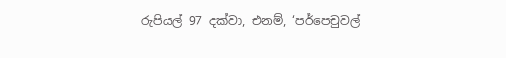රුපියල් 97 දක්වා, එනම්, ‘පර්පෙචුවල්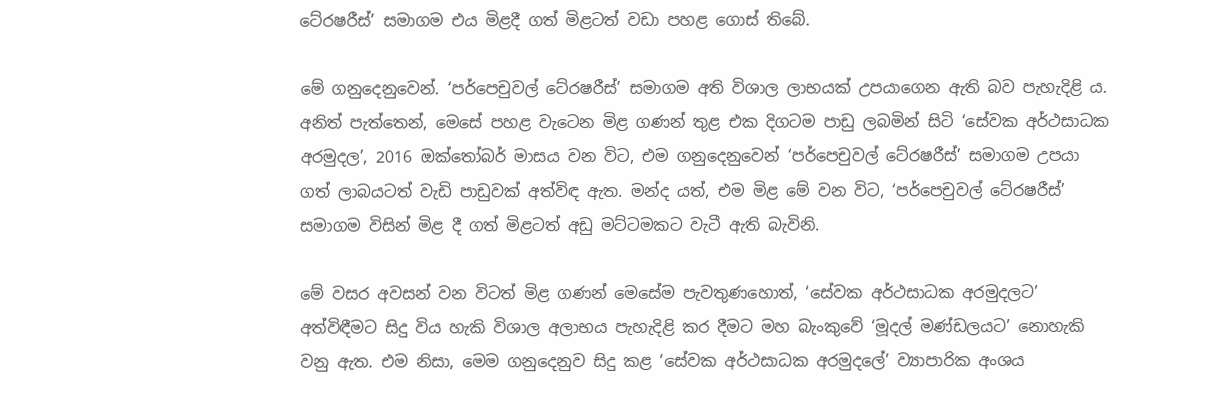ටේ‍රෂරීස්’ සමාගම එය මිළදී ගත් මිළටත් වඩා පහළ ගොස් තිබේ.

මේ ගනුදෙනුවෙන්. ‘පර්පෙචුවල් ටේ‍රෂරීස්’ සමාගම අති විශාල ලාභයක් උපයාගෙන ඇති බව පැහැදිළි ය. අනිත් පැත්තෙන්, මෙසේ පහළ වැටෙන මිළ ගණන් තුළ එක දිගටම පාඩු ලබමින් සිටි ‘සේවක අර්ථසාධක අරමුදල’, 2016 ඔක්තෝබර් මාසය වන විට, එම ගනුදෙනුවෙන් ‘පර්පෙචුවල් ටේ‍රෂරීස්’ සමාගම උපයා ගත් ලාබයටත් වැඩි පාඩුවක් අත්විඳ ඇත. මන්ද යත්, එම මිළ මේ වන විට, ‘පර්පෙචුවල් ටේ‍රෂරීස්’ සමාගම විසින් මිළ දී ගත් මිළටත් අඩු මට්ටමකට වැටී ඇති බැවිනි.

මේ වසර අවසන් වන විටත් මිළ ගණන් මෙසේම පැවතුණහොත්, ‘සේවක අර්ථසාධක අරමුදලට’ අත්විඳීමට සිදු විය හැකි විශාල අලාභය පැහැදිළි කර දීමට මහ බැංකුවේ ‘මූදල් මණ්ඩලයට’ නොහැකි වනු ඇත. එම නිසා, මෙම ගනුදෙනුව සිදු කළ ‘සේවක අර්ථසාධක අරමුදලේ’ ව්‍යාපාරික අංශය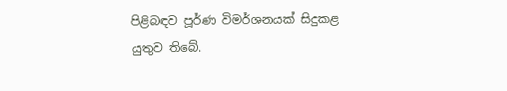පිළිබඳව පූර්ණ විමර්ශනයක් සිදුකළ යුතුව තිබේ.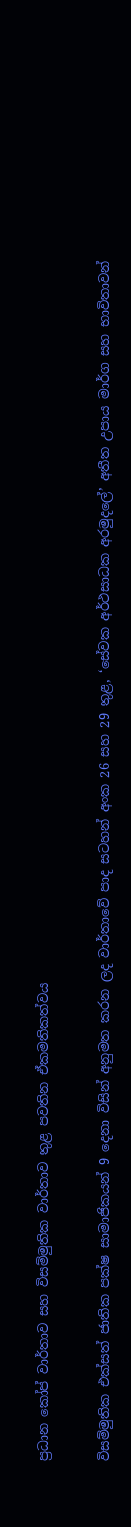ප්‍රධාන කෝප් වාර්තාව සහ විසම්මුතික වාර්තාව තුළ පවතින ඒකමතිකත්වය

විසම්මුතික එක්සත් ජාතික පක්ෂ සාමාජිකයන් 9 දෙනා විසින් අනුමත කරන ලද වාර්තාවේ පාද සටහන් අංක 26 සහ 29 තුළ, ‘සේවක අර්ථසාධක අරමුදලේ’ අතීත උපාය මාර්ග සහ භාවිතාවන්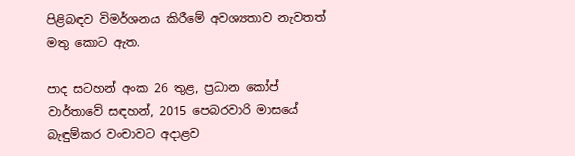පිළිබඳව විමර්ශනය කිරීමේ අවශ්‍යතාව නැවතත් මතු කොට ඇත.

පාද සටහන් අංක 26 තුළ, ප්‍රධාන කෝප් වාර්තාවේ සඳහන්, 2015 පෙබරවාරි මාසයේ බැඳුම්කර වංචාවට අදාළව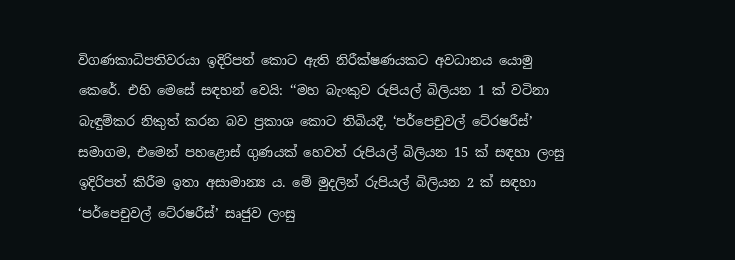විගණකාධිපතිවරයා ඉදිරිපත් කොට ඇති නිරීක්ෂණයකට අවධානය යොමු කෙරේ. එහි මෙසේ සඳහන් වෙයි: ‘‘මහ බැංකුව රුපියල් බිලියන 1 ක් වටිනා බැඳුම්කර නිකුත් කරන බව ප්‍රකාශ කොට තිබියදී, ‘පර්පෙචුවල් ටේ‍රෂරීස්’ සමාගම, එමෙන් පහළොස් ගුණයක් හෙවත් රුපියල් බිලියන 15 ක් සඳහා ලංසු ඉදිරිපත් කිරීම ඉතා අසාමාන්‍ය ය. මේ මුදලින් රුපියල් බිලියන 2 ක් සඳහා ‘පර්පෙචුවල් ටේ‍රෂරීස්’ සෘජුව ලංසු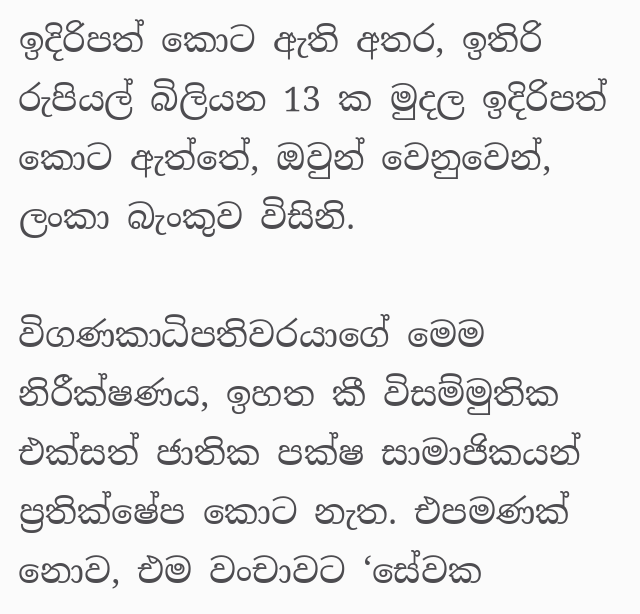ඉදිරිපත් කොට ඇති අතර, ඉතිරි රුපියල් බිලියන 13 ක මුදල ඉදිරිපත් කොට ඇත්තේ, ඔවුන් වෙනුවෙන්, ලංකා බැංකුව විසිනි.

විගණකාධිපතිවරයාගේ මෙම නිරීක්ෂණය, ඉහත කී විසම්මුතික එක්සත් ජාතික පක්ෂ සාමාජිකයන් ප්‍රතික්ෂේප කොට නැත. එපමණක් නොව, එම වංචාවට ‘සේවක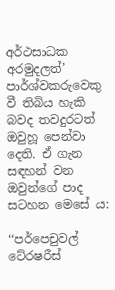අර්ථසාධක අරමුදලත්’ පාර්ශ්වකරුවෙකු වී තිබිය හැකි බවද තවදුරටත් ඔවුහූ පෙන්වා දෙති. ඒ ගැන සඳහන් වන ඔවුන්ගේ පාද සටහන මෙසේ ය:

‘‘පර්පෙචුවල් ටේ‍රෂරීස්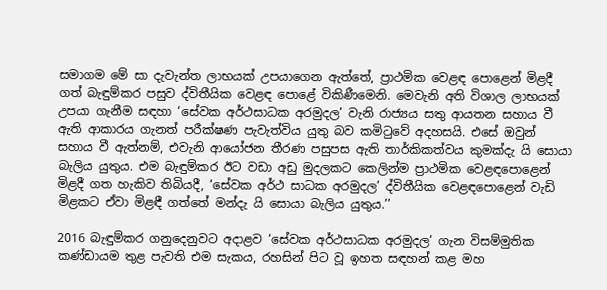සමාගම මේ සා දැවැන්ත ලාභයක් උපයාගෙන ඇත්තේ, ප්‍රාථමික වෙළඳ පොළෙන් මිළදී ගත් බැඳුම්කර පසුව ද්විතීයික වෙළඳ පොළේ විකිණීමෙනි. මෙවැනි අති විශාල ලාභයක් උපයා ගැනීම සඳහා ‘සේවක අර්ථසාධක අරමුදල’ වැනි රාජ්‍යය සතු ආයතන සහාය වී ඇති ආකාරය ගැනත් පරීක්ෂණ පැවැත්විය යුතු බව කමිටුවේ අදහසයි. එසේ ඔවුන් සහාය වී ඇත්නම්, එවැනි ආයෝජන තීරණ පසුපස ඇති තාර්කිකත්වය කුමක්දැ යි සොයා බැලිය යුතුය. එම බැඳුම්කර ඊට වඩා අඩු මුදලකට කෙලින්ම ප්‍රාථමික වෙළඳපොළෙන් මිළදී ගත හැකිව තිබියදී, ‘සේවක අර්ථ සාධක අරමුදල’ ද්විතීයික වෙළඳපොළෙන් වැඩි මිළකට ඒවා මිළඳී ගත්තේ මන්දැ යි සොයා බැලිය යුතුය.’’

2016 බැඳුම්කර ගනුදෙනුවට අදාළව ‘සේවක අර්ථසාධක අරමුදල’ ගැන විසම්මුතික කණ්ඩායම තුළ පැවති එම සැකය, රහසින් පිට වූ ඉහත සඳහන් කළ මහ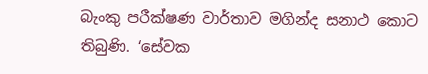බැංකු පරීක්ෂණ වාර්තාව මගින්ද සනාථ කොට තිබුණි. ‘සේවක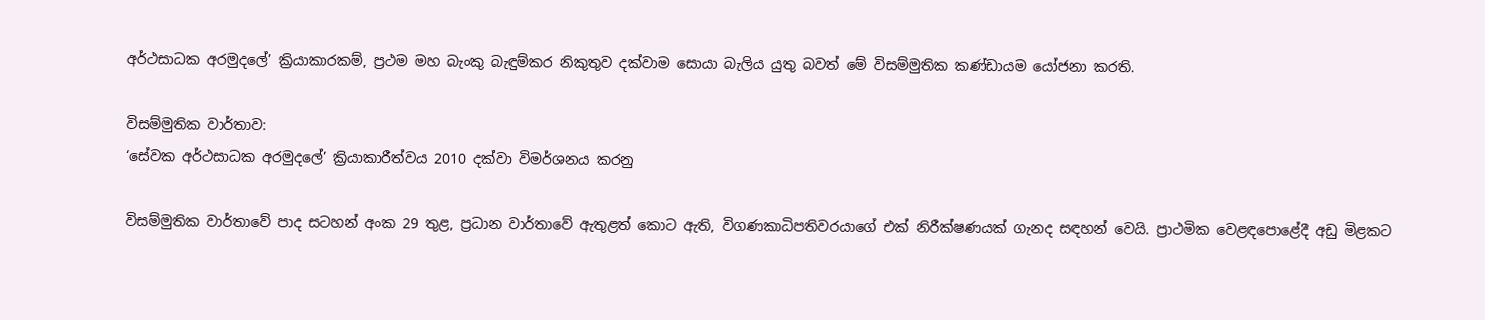අර්ථසාධක අරමුදලේ’ ක්‍රියාකාරකම්, ප්‍රථම මහ බැංකු බැඳුම්කර නිකුතුව දක්වාම සොයා බැලිය යුතු බවත් මේ විසම්මුතික කණ්ඩායම යෝජනා කරති.

විසම්මුතික වාර්තාව:
‘සේවක අර්ථසාධක අරමුදලේ’ ක්‍රියාකාරීත්වය 2010 දක්වා විමර්ශනය කරනු

විසම්මුතික වාර්තාවේ පාද සටහන් අංක 29 තුළ, ප්‍රධාන වාර්තාවේ ඇතුළත් කොට ඇති, විගණකාධිපතිවරයාගේ එක් නිරීක්ෂණයක් ගැනද සඳහන් වෙයි. ප්‍රාථමික වෙළඳපොළේදී අඩු මිළකට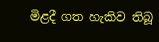මිළදී ගත හැකිව තිබූ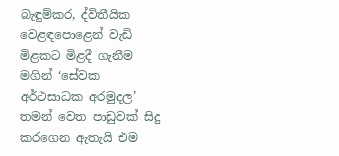බැඳුම්කර, ද්විතීයික වෙළඳපොළෙන් වැඩි මිළකට මිළදී ගැනීම මගින් ‘සේවක අර්ථසාධක අරමුදල’ තමන් වෙත පාඩුවක් සිදු කරගෙන ඇතැයි එම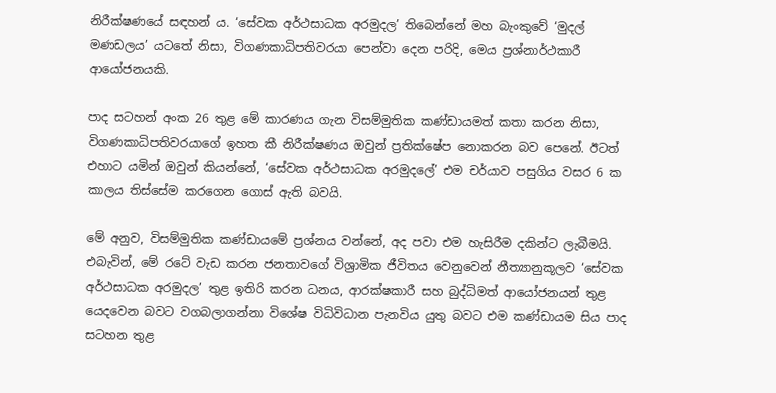නිරීක්ෂණයේ සඳහන් ය. ‘සේවක අර්ථසාධක අරමුදල’ තිබෙන්නේ මහ බැංකුවේ ‘මුදල් මණඩලය’ යටතේ නිසා, විගණකාධිපතිවරයා පෙන්වා දෙන පරිදි, මෙය ප්‍රශ්නාර්ථකාරී ආයෝජනයකි.

පාද සටහන් අංක 26 තුළ මේ කාරණය ගැන විසම්මුතික කණ්ඩායමත් කතා කරන නිසා, විගණකාධිපතිවරයාගේ ඉහත කී නිරීක්ෂණය ඔවුන් ප්‍රතික්ෂේප නොකරන බව පෙනේ. ඊටත් එහාට යමින් ඔවුන් කියන්නේ, ‘සේවක අර්ථසාධක අරමුදලේ’ එම චර්යාව පසුගිය වසර 6 ක කාලය තිස්සේම කරගෙන ගොස් ඇති බවයි.

මේ අනුව, විසම්මුතික කණ්ඩායමේ ප්‍රශ්නය වන්නේ, අද පවා එම හැසිරීම දකින්ට ලැබීමයි. එබැවින්, මේ රටේ වැඩ කරන ජනතාවගේ විශ්‍රාමික ජීවිතය වෙනුවෙන් නීත්‍යානුකූලව ‘සේවක අර්ථසාධක අරමුදල’ තුළ ඉතිරි කරන ධනය, ආරක්ෂකාරී සහ බුද්ධිමත් ආයෝජනයන් තුළ යෙදවෙන බවට වගබලාගන්නා විශේෂ විධිවිධාන පැනවිය යුතු බවට එම කණ්ඩායම සිය පාද සටහන තුළ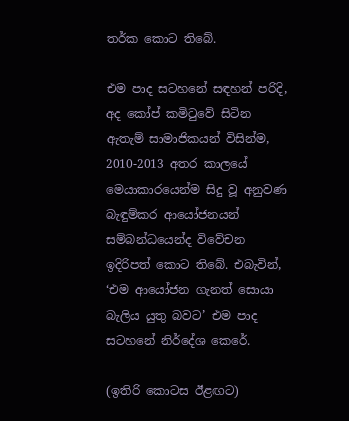තර්ක කොට තිබේ.

එම පාද සටහනේ සඳහන් පරිදි, අද කෝප් කමිටුවේ සිටින ඇතැම් සාමාජිකයන් විසින්ම, 2010-2013 අතර කාලයේ මෙයාකාරයෙන්ම සිදු වූ අනුවණ බැඳුම්කර ආයෝජනයන් සම්බන්ධයෙන්ද විවේචන ඉදිරිපත් කොට තිබේ. එබැවින්, ‘එම ආයෝජන ගැනත් සොයා බැලිය යුතු බවට’ එම පාද සටහනේ නිර්දේශ කෙරේ.

(ඉතිරි කොටස ඊළඟට)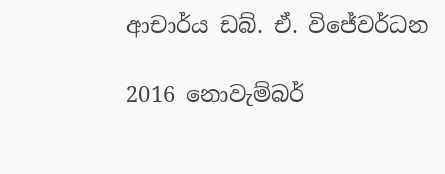ආචාර්ය ඩබ්. ඒ. විජේවර්ධන

2016 නොවැම්බර්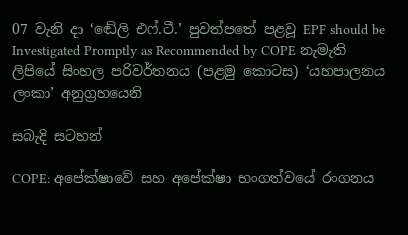07 වැනි දා ‘ඬේලි එෆ්.ටී.’ පුවත්පතේ පළවූ EPF should be Investigated Promptly as Recommended by COPE නැමැති ලිපියේ සිංහල පරිවර්තනය (පළමු කොටස) ‘යහපාලනය ලංකා’ අනුග්‍රහයෙනි

සබැදි සටහන්

COPE: අපේක්ෂාවේ සහ අපේක්ෂා භංගත්වයේ රංගනය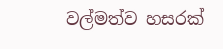වල්මත්ව හසරක්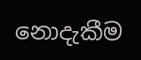නොදැකීම